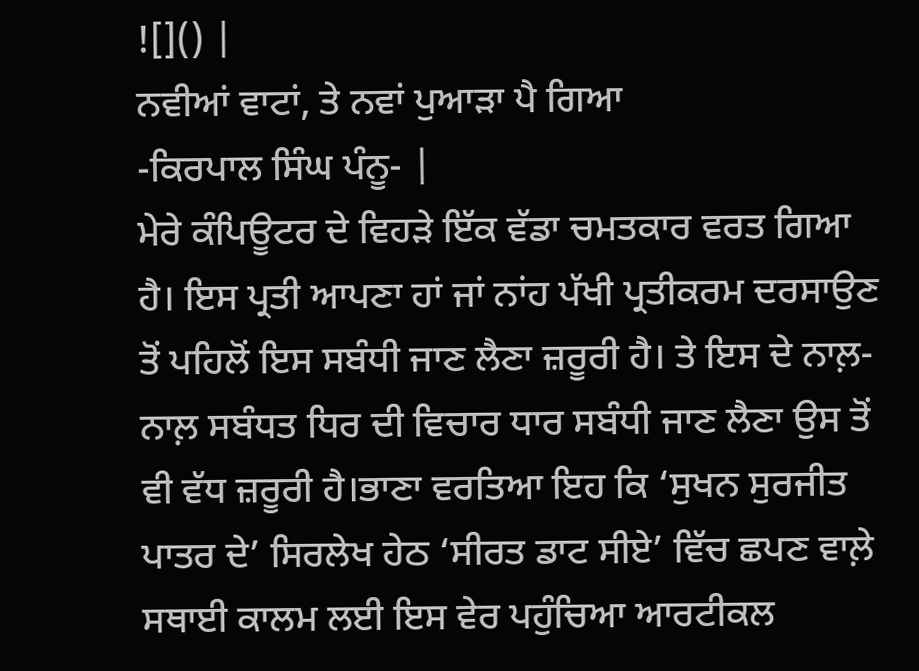![]() |
ਨਵੀਆਂ ਵਾਟਾਂ, ਤੇ ਨਵਾਂ ਪੁਆੜਾ ਪੈ ਗਿਆ
-ਕਿਰਪਾਲ ਸਿੰਘ ਪੰਨੂ- |
ਮੇਰੇ ਕੰਪਿਊਟਰ ਦੇ ਵਿਹੜੇ ਇੱਕ ਵੱਡਾ ਚਮਤਕਾਰ ਵਰਤ ਗਿਆ ਹੈ। ਇਸ ਪ੍ਰਤੀ ਆਪਣਾ ਹਾਂ ਜਾਂ ਨਾਂਹ ਪੱਖੀ ਪ੍ਰਤੀਕਰਮ ਦਰਸਾਉਣ ਤੋਂ ਪਹਿਲੋਂ ਇਸ ਸਬੰਧੀ ਜਾਣ ਲੈਣਾ ਜ਼ਰੂਰੀ ਹੈ। ਤੇ ਇਸ ਦੇ ਨਾਲ਼-ਨਾਲ਼ ਸਬੰਧਤ ਧਿਰ ਦੀ ਵਿਚਾਰ ਧਾਰ ਸਬੰਧੀ ਜਾਣ ਲੈਣਾ ਉਸ ਤੋਂ ਵੀ ਵੱਧ ਜ਼ਰੂਰੀ ਹੈ।ਭਾਣਾ ਵਰਤਿਆ ਇਹ ਕਿ ‘ਸੁਖਨ ਸੁਰਜੀਤ ਪਾਤਰ ਦੇ’ ਸਿਰਲੇਖ ਹੇਠ ‘ਸੀਰਤ ਡਾਟ ਸੀਏ’ ਵਿੱਚ ਛਪਣ ਵਾਲ਼ੇ ਸਥਾਈ ਕਾਲਮ ਲਈ ਇਸ ਵੇਰ ਪਹੁੰਚਿਆ ਆਰਟੀਕਲ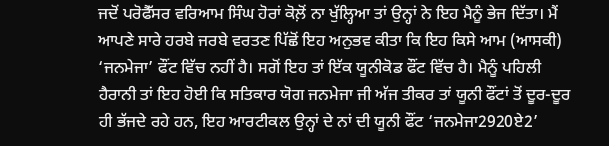ਜਦੋਂ ਪਰੋਫੈੱਸਰ ਵਰਿਆਮ ਸਿੰਘ ਹੋਰਾਂ ਕੋਲ਼ੋਂ ਨਾ ਖੁੱਲ੍ਹਿਆ ਤਾਂ ਉਨ੍ਹਾਂ ਨੇ ਇਹ ਮੈਨੂੰ ਭੇਜ ਦਿੱਤਾ। ਮੈਂ ਆਪਣੇ ਸਾਰੇ ਹਰਬੇ ਜਰਬੇ ਵਰਤਣ ਪਿੱਛੋਂ ਇਹ ਅਨੁਭਵ ਕੀਤਾ ਕਿ ਇਹ ਕਿਸੇ ਆਮ (ਆਸਕੀ) ‘ਜਨਮੇਜਾ’ ਫੌਂਟ ਵਿੱਚ ਨਹੀਂ ਹੈ। ਸਗੋਂ ਇਹ ਤਾਂ ਇੱਕ ਯੂਨੀਕੋਡ ਫੌਂਟ ਵਿੱਚ ਹੈ। ਮੈਨੂੰ ਪਹਿਲੀ ਹੈਰਾਨੀ ਤਾਂ ਇਹ ਹੋਈ ਕਿ ਸਤਿਕਾਰ ਯੋਗ ਜਨਮੇਜਾ ਜੀ ਅੱਜ ਤੀਕਰ ਤਾਂ ਯੂਨੀ ਫੌਂਟਾਂ ਤੋਂ ਦੂਰ-ਦੂਰ ਹੀ ਭੱਜਦੇ ਰਹੇ ਹਨ, ਇਹ ਆਰਟੀਕਲ ਉਨ੍ਹਾਂ ਦੇ ਨਾਂ ਦੀ ਯੂਨੀ ਫੌਂਟ ‘ਜਨਮੇਜਾ2920ਏ2’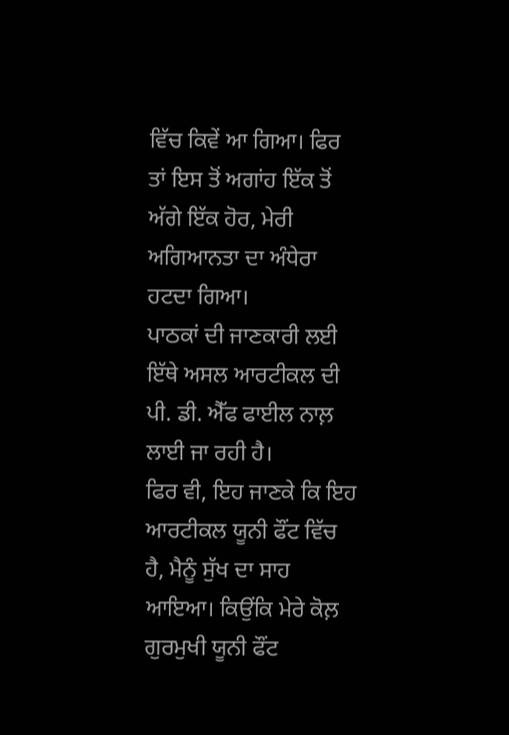ਵਿੱਚ ਕਿਵੇਂ ਆ ਗਿਆ। ਫਿਰ ਤਾਂ ਇਸ ਤੋਂ ਅਗਾਂਹ ਇੱਕ ਤੋਂ ਅੱਗੇ ਇੱਕ ਹੋਰ, ਮੇਰੀ ਅਗਿਆਨਤਾ ਦਾ ਅੰਧੇਰਾ ਹਟਦਾ ਗਿਆ।
ਪਾਠਕਾਂ ਦੀ ਜਾਣਕਾਰੀ ਲਈ ਇੱਥੇ ਅਸਲ ਆਰਟੀਕਲ ਦੀ ਪੀ. ਡੀ. ਐੱਫ ਫਾਈਲ ਨਾਲ਼ ਲਾਈ ਜਾ ਰਹੀ ਹੈ।
ਫਿਰ ਵੀ, ਇਹ ਜਾਣਕੇ ਕਿ ਇਹ ਆਰਟੀਕਲ ਯੂਨੀ ਫੌਂਟ ਵਿੱਚ ਹੈ, ਮੈਨੂੰ ਸੁੱਖ ਦਾ ਸਾਹ ਆਇਆ। ਕਿਉਂਕਿ ਮੇਰੇ ਕੋਲ਼ ਗੁਰਮੁਖੀ ਯੂਨੀ ਫੌਂਟ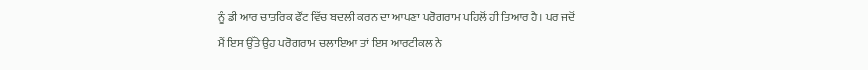ਨੂੰ ਡੀ ਆਰ ਚਾਤਰਿਕ ਫੌਂਟ ਵਿੱਚ ਬਦਲੀ ਕਰਨ ਦਾ ਆਪਣਾ ਪਰੋਗਰਾਮ ਪਹਿਲੋਂ ਹੀ ਤਿਆਰ ਹੈ। ਪਰ ਜਦੋਂ ਮੈਂ ਇਸ ਉੱਤੇ ਉਹ ਪਰੋਗਰਾਮ ਚਲਾਇਆ ਤਾਂ ਇਸ ਆਰਟੀਕਲ ਨੇ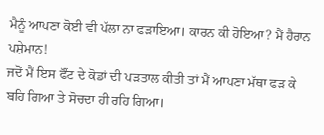ਮੈਨੂੰ ਆਪਣਾ ਕੋਈ ਵੀ ਪੱਲਾ ਨਾ ਫੜਾਇਆ। ਕਾਰਨ ਕੀ ਹੋਇਆ? ਮੈਂ ਹੈਰਾਨ ਪਸ਼ੇਮਾਨ!
ਜਦੋਂ ਮੈਂ ਇਸ ਫੌਂਟ ਦੇ ਕੋਡਾਂ ਦੀ ਪੜਤਾਲ ਕੀਤੀ ਤਾਂ ਮੈਂ ਆਪਣਾ ਮੱਥਾ ਫੜ ਕੇ ਬਹਿ ਗਿਆ ਤੇ ਸੋਚਦਾ ਹੀ ਰਹਿ ਗਿਆ।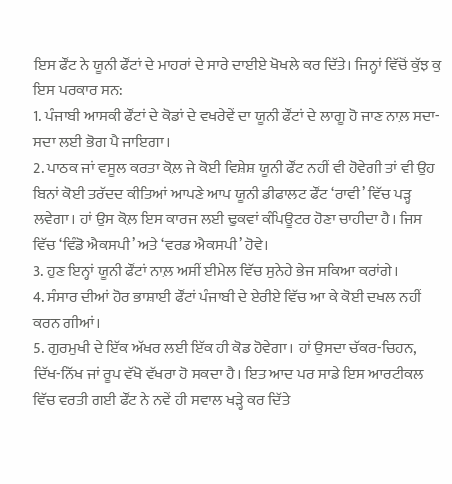ਇਸ ਫੌਂਟ ਨੇ ਯੂਨੀ ਫੌਂਟਾਂ ਦੇ ਮਾਹਰਾਂ ਦੇ ਸਾਰੇ ਦਾਈਏ ਖੋਖਲੇ ਕਰ ਦਿੱਤੇ। ਜਿਨ੍ਹਾਂ ਵਿੱਚੋਂ ਕੁੱਝ ਕੁ ਇਸ ਪਰਕਾਰ ਸਨ:
1. ਪੰਜਾਬੀ ਆਸਕੀ ਫੌਂਟਾਂ ਦੇ ਕੋਡਾਂ ਦੇ ਵਖਰੇਵੇਂ ਦਾ ਯੂਨੀ ਫੌਂਟਾਂ ਦੇ ਲਾਗੂ ਹੋ ਜਾਣ ਨਾਲ਼ ਸਦਾ-ਸਦਾ ਲਈ ਭੋਗ ਪੈ ਜਾਇਗਾ।
2. ਪਾਠਕ ਜਾਂ ਵਸੂਲ ਕਰਤਾ ਕੋਲ਼ ਜੇ ਕੋਈ ਵਿਸ਼ੇਸ਼ ਯੂਨੀ ਫੌਂਟ ਨਹੀਂ ਵੀ ਹੋਵੇਗੀ ਤਾਂ ਵੀ ਉਹ ਬਿਨਾਂ ਕੋਈ ਤਰੱਦਦ ਕੀਤਿਆਂ ਆਪਣੇ ਆਪ ਯੂਨੀ ਡੀਫਾਲਟ ਫੌਂਟ ‘ਰਾਵੀ’ ਵਿੱਚ ਪੜ੍ਹ ਲਵੇਗਾ। ਹਾਂ ਉਸ ਕੋਲ਼ ਇਸ ਕਾਰਜ ਲਈ ਢੁਕਵਾਂ ਕੰਪਿਊਟਰ ਹੋਣਾ ਚਾਹੀਦਾ ਹੈ। ਜਿਸ ਵਿੱਚ ‘ਵਿੰਡੋ ਐਕਸਪੀ’ ਅਤੇ ‘ਵਰਡ ਐਕਸਪੀ’ ਹੋਵੇ।
3. ਹੁਣ ਇਨ੍ਹਾਂ ਯੂਨੀ ਫੌਂਟਾਂ ਨਾਲ਼ ਅਸੀਂ ਈਮੇਲ ਵਿੱਚ ਸੁਨੇਹੇ ਭੇਜ ਸਕਿਆ ਕਰਾਂਗੇ।
4. ਸੰਸਾਰ ਦੀਆਂ ਹੋਰ ਭਾਸ਼ਾਈ ਫੌਂਟਾਂ ਪੰਜਾਬੀ ਦੇ ਏਰੀਏ ਵਿੱਚ ਆ ਕੇ ਕੋਈ ਦਖਲ ਨਹੀਂ ਕਰਨ ਗੀਆਂ।
5. ਗੁਰਮੁਖੀ ਦੇ ਇੱਕ ਅੱਖਰ ਲਈ ਇੱਕ ਹੀ ਕੋਡ ਹੋਵੇਗਾ। ਹਾਂ ਉਸਦਾ ਚੱਕਰ-ਚਿਹਨ, ਦਿੱਖ-ਨਿੱਖ ਜਾਂ ਰੂਪ ਵੱਖੋ ਵੱਖਰਾ ਹੋ ਸਕਦਾ ਹੈ। ਇਤ ਆਦ ਪਰ ਸਾਡੇ ਇਸ ਆਰਟੀਕਲ ਵਿੱਚ ਵਰਤੀ ਗਈ ਫੌਂਟ ਨੇ ਨਵੇਂ ਹੀ ਸਵਾਲ ਖੜ੍ਹੇ ਕਰ ਦਿੱਤੇ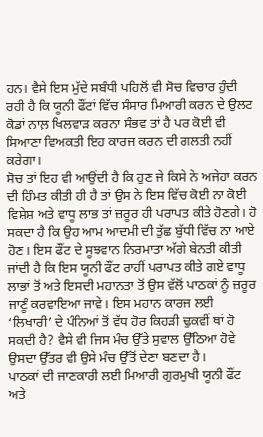ਹਨ। ਵੈਸੇ ਇਸ ਮੁੱਦੇ ਸਬੰਧੀ ਪਹਿਲੋਂ ਵੀ ਸੋਚ ਵਿਚਾਰ ਹੁੰਦੀ ਰਹੀ ਹੈ ਕਿ ਯੂਨੀ ਫੌਂਟਾਂ ਵਿੱਚ ਸੰਸਾਰ ਮਿਆਰੀ ਕਰਨ ਦੇ ਉਲਟ ਕੋਡਾਂ ਨਾਲ਼ ਖਿਲਵਾੜ ਕਰਨਾ ਸੰਭਵ ਤਾਂ ਹੈ ਪਰ ਕੋਈ ਵੀ ਸਿਆਣਾ ਵਿਅਕਤੀ ਇਹ ਕਾਰਜ ਕਰਨ ਦੀ ਗਲਤੀ ਨਹੀਂ ਕਰੇਗਾ।
ਸੋਚ ਤਾਂ ਇਹ ਵੀ ਆਉਂਦੀ ਹੈ ਕਿ ਹੁਣ ਜੇ ਕਿਸੇ ਨੇ ਅਜੇਹਾ ਕਰਨ ਦੀ ਹਿੰਮਤ ਕੀਤੀ ਹੀ ਹੈ ਤਾਂ ਉਸ ਨੇ ਇਸ ਵਿੱਚ ਕੋਈ ਨਾ ਕੋਈ ਵਿਸ਼ੇਸ਼ ਅਤੇ ਵਾਧੂ ਲਾਭ ਤਾਂ ਜ਼ਰੂਰ ਹੀ ਪਰਾਪਤ ਕੀਤੇ ਹੋਣਗੇ। ਹੋ ਸਕਦਾ ਹੈ ਕਿ ਉਹ ਆਮ ਆਦਮੀ ਦੀ ਤੁੱਛ ਬੁੱਧੀ ਵਿੱਚ ਨਾ ਆਏ ਹੋਣ। ਇਸ ਫੌਂਟ ਦੇ ਸੂਝਵਾਨ ਨਿਰਮਾਤਾ ਅੱਗੇ ਬੇਨਤੀ ਕੀਤੀ ਜਾਂਦੀ ਹੈ ਕਿ ਇਸ ਯੂਨੀ ਫੌਂਟ ਰਾਹੀਂ ਪਰਾਪਤ ਕੀਤੇ ਗਏ ਵਾਧੂ ਲਾਭਾਂ ਤੋਂ ਅਤੇ ਇਸਦੀ ਮਹਾਨਤਾ ਤੋਂ ਉਸ ਵੱਲੋਂ ਪਾਠਕਾਂ ਨੂੰ ਜ਼ਰੂਰ ਜਾਣੂੰ ਕਰਵਾਇਆ ਜਾਵੇ। ਇਸ ਮਹਾਨ ਕਾਰਜ ਲਈ ‘ਲਿਖਾਰੀ’ ਦੇ ਪੰਨਿਆਂ ਤੋਂ ਵੱਧ ਹੋਰ ਕਿਹੜੀ ਢੁਕਵੀਂ ਥਾਂ ਹੋ ਸਕਦੀ ਹੈ? ਵੈਸੇ ਵੀ ਜਿਸ ਮੰਚ ਉੱਤੇ ਸੁਵਾਲ ਉੱਠਿਆ ਹੋਵੇ ਉਸਦਾ ਉੱਤਰ ਵੀ ਉਸੇ ਮੰਚ ਉੱਤੋਂ ਦੇਣਾ ਬਣਦਾ ਹੈ।
ਪਾਠਕਾਂ ਦੀ ਜਾਣਕਾਰੀ ਲਈ ਮਿਆਰੀ ਗੁਰਮੁਖੀ ਯੂਨੀ ਫੌਂਟ ਅਤੇ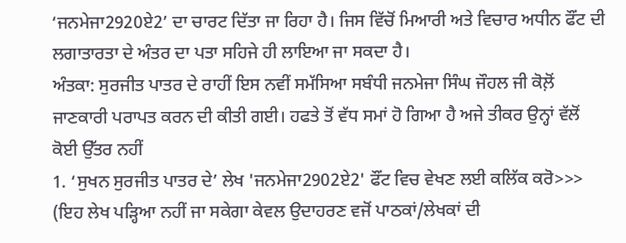‘ਜਨਮੇਜਾ2920ਏ2’ ਦਾ ਚਾਰਟ ਦਿੱਤਾ ਜਾ ਰਿਹਾ ਹੈ। ਜਿਸ ਵਿੱਚੋਂ ਮਿਆਰੀ ਅਤੇ ਵਿਚਾਰ ਅਧੀਨ ਫੌਂਟ ਦੀ ਲਗਾਤਾਰਤਾ ਦੇ ਅੰਤਰ ਦਾ ਪਤਾ ਸਹਿਜੇ ਹੀ ਲਾਇਆ ਜਾ ਸਕਦਾ ਹੈ।
ਅੰਤਕਾ: ਸੁਰਜੀਤ ਪਾਤਰ ਦੇ ਰਾਹੀਂ ਇਸ ਨਵੀਂ ਸਮੱਸਿਆ ਸਬੰਧੀ ਜਨਮੇਜਾ ਸਿੰਘ ਜੌਹਲ ਜੀ ਕੋਲ਼ੋਂ ਜਾਣਕਾਰੀ ਪਰਾਪਤ ਕਰਨ ਦੀ ਕੀਤੀ ਗਈ। ਹਫਤੇ ਤੋਂ ਵੱਧ ਸਮਾਂ ਹੋ ਗਿਆ ਹੈ ਅਜੇ ਤੀਕਰ ਉਨ੍ਹਾਂ ਵੱਲੋਂ ਕੋਈ ਉੱਤਰ ਨਹੀਂ
1. ‘ਸੁਖਨ ਸੁਰਜੀਤ ਪਾਤਰ ਦੇ’ ਲੇਖ 'ਜਨਮੇਜਾ2902ਏ2' ਫੌਂਟ ਵਿਚ ਵੇਖਣ ਲਈ ਕਲਿੱਕ ਕਰੋ>>> (ਇਹ ਲੇਖ ਪੜ੍ਹਿਆ ਨਹੀਂ ਜਾ ਸਕੇਗਾ ਕੇਵਲ ਉਦਾਹਰਣ ਵਜੋਂ ਪਾਠਕਾਂ/ਲੇਖਕਾਂ ਦੀ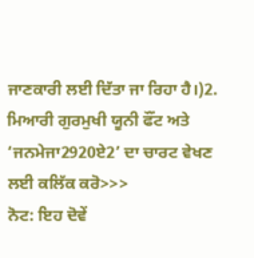ਜਾਣਕਾਰੀ ਲਈ ਦਿੱਤਾ ਜਾ ਰਿਹਾ ਹੈ।)2. ਮਿਆਰੀ ਗੁਰਮੁਖੀ ਯੂਨੀ ਫੌਂਟ ਅਤੇ ‘ਜਨਮੇਜਾ2920ਏ2’ ਦਾ ਚਾਰਟ ਵੇਖਣ ਲਈ ਕਲਿੱਕ ਕਰੋ>>>
ਨੋਟ: ਇਹ ਦੋਵੇਂ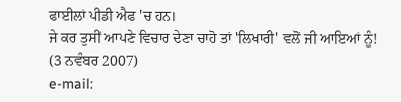ਫਾਈਲਾਂ ਪੀਡੀ ਐਫ 'ਚ ਹਨ।
ਜੇ ਕਰ ਤੁਸੀਂ ਆਪਣੇ ਵਿਚਾਰ ਦੇਣਾ ਚਾਹੋ ਤਾਂ 'ਲਿਖਾਰੀ' ਵਲੋਂ ਜੀ ਆਇਆਂ ਨੂੰ!
(3 ਨਵੰਬਰ 2007)
e-mail: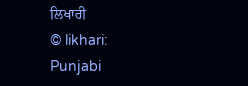ਲਿਖਾਰੀ
© likhari: Punjabi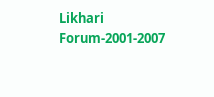Likhari Forum-2001-2007